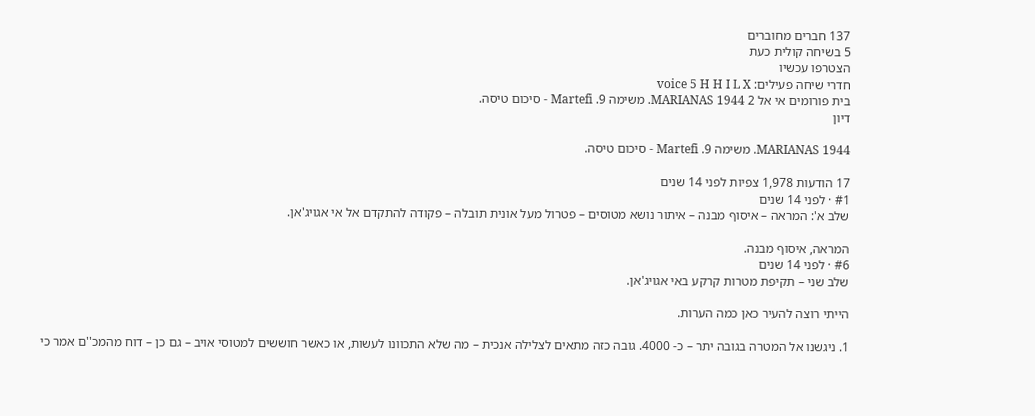137 חברים מחוברים
5 בשיחה קולית כעת
הצטרפו עכשיו
חדרי שיחה פעילים: voice 5 H H I L X
בית פורומים אי אל 2 MARIANAS 1944. משימה 9. Martefi - סיכום טיסה.
דיון

MARIANAS 1944. משימה 9. Martefi - סיכום טיסה.

17 הודעות 1,978 צפיות לפני 14 שנים
#1 · לפני 14 שנים
שלב א': המראה – איסוף מבנה – איתור נושא מטוסים – פטרול מעל אונית תובלה – פקודה להתקדם אל אי אגויג'אן.

המראה, איסוף מבנה.
#6 · לפני 14 שנים
שלב שני – תקיפת מטרות קרקע באי אגויג'אן.

הייתי רוצה להעיר כאן כמה הערות.

1. ניגשנו אל המטרה בגובה יתר – כ- 4000. גובה כזה מתאים לצלילה אנכית – מה שלא התכוונו לעשות, או כאשר חוששים למטוסי אויב – גם כן – דוח מהמכ''ם אמר כי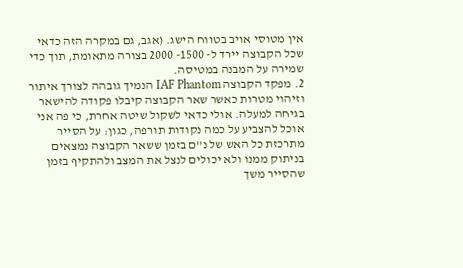אין מטוסי אויב בטווח הישג. (אגב, גם במקרה הזה כדאי שכל הקבוצה יירד ל- 1500- 2000 בצורה מתאומת, תוך כדי שמירה על המבנה במטיסה.
2. מפקד הקבוצה IAF Phantom הנמיך גובהה לצורך איתור וזיהוי מטרות כאשר שאר הקבוצה קיבלו פקודה להישאר בגיחה למעלה. אולי כדאי לשקול שיטה אחרת, כי פה אני אוכל להצביע על כמה נקודות תורפה, כגון: על הסייר מתרכזת כל האש של נ''ם בזמן ששאר הקבוצה נמצאים בניתוק ממנו ולא יכולים לנצל את המצב ולהתקיף בזמן שהסייר משך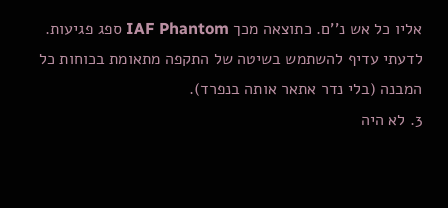אליו כל אש נ''ם. כתוצאה מכך IAF Phantom ספג פגיעות. לדעתי עדיף להשתמש בשיטה של התקפה מתאומת בכוחות כל המבנה (בלי נדר אתאר אותה בנפרד).
3. לא היה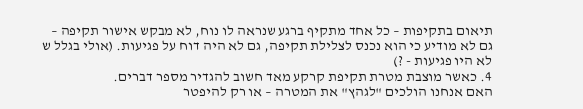תיאום בתקיפות – כל אחד מתקיף ברגע שנראה לו נוח, לא מבקש אישור תקיפה – גם לא מודיע כי הוא נכנס לצלילת תקיפה, גם לא היה דוח על פגיעות. (אולי בגלל ש לא היו פגיעות - ?)
4. כאשר מוצבת מטרת תקיפת קרקע מאד חשוב להגדיר מספר דברים.
האם אנחנו הולכים "לגהץ" את המטרה – או רק להיפטר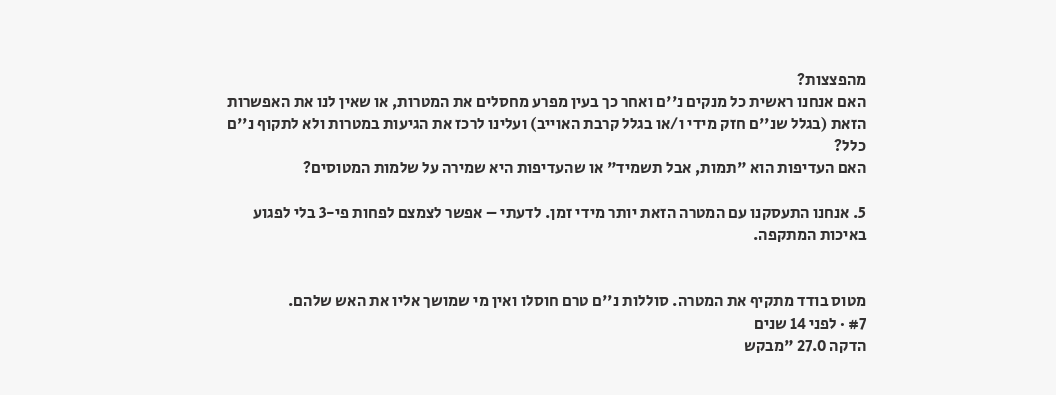מהפצצות?
האם אנחנו ראשית כל מנקים נ''ם ואחר כך בעין מפרע מחסלים את המטרות, או שאין לנו את האפשרות הזאת (בגלל שנ''ם חזק מידי ו/או בגלל קרבת האוייב) ועלינו לרכז את הגיעות במטרות ולא לתקוף נ''ם כלל?
האם העדיפות הוא "תמות, אבל תשמיד" או שהעדיפות היא שמירה על שלמות המטוסים?

5. אנחנו התעסקנו עם המטרה הזאת יותר מידי זמן. לדעתי – אפשר לצמצם לפחות פי-3 בלי לפגוע באיכות המתקפה.


מטוס בודד מתקיף את המטרה. סוללות נ''ם טרם חוסלו ואין מי שמושך אליו את האש שלהם.
#7 · לפני 14 שנים
הדקה 27.0 "מבקש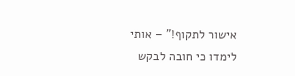אישור לתקוף!" – אותי לימדו כי חובה לבקש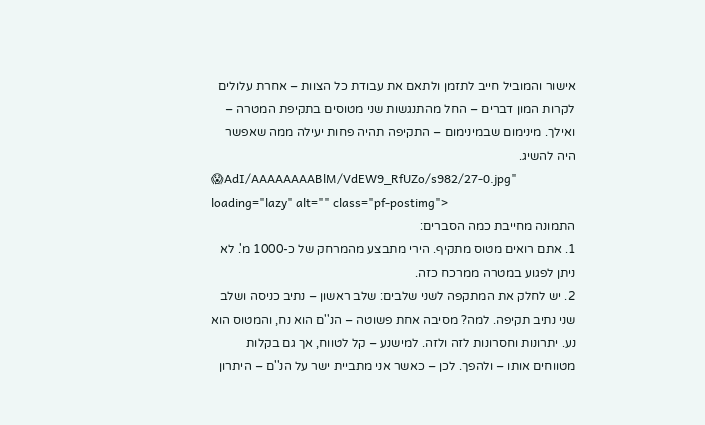אישור והמוביל חייב לתזמן ולתאם את עבודת כל הצוות – אחרת עלולים לקרות המון דברים – החל מהתנגשות שני מטוסים בתקיפת המטרה – ואילך. מינימום שבמינימום – התקיפה תהיה פחות יעילה ממה שאפשר היה להשיג.
😱AdI/AAAAAAAABlM/VdEW9_RfUZo/s982/27-0.jpg" loading="lazy" alt="" class="pf-postimg">
התמונה מחייבת כמה הסברים:
1. אתם רואים מטוס מתקיף. הירי מתבצע מהמרחק של כ-1000 מ'. לא ניתן לפגוע במטרה ממרכח כזה.
2. יש לחלק את המתקפה לשני שלבים: שלב ראשון – נתיב כניסה ושלב שני נתיב תקיפה. למה? מסיבה אחת פשוטה – הנ''ם הוא נח, והמטוס הוא נע. יתרונות וחסרונות לזה ולזה. למישנע – קל לטווח, אך גם בקלות מטווחים אותו – ולהפך. לכן – כאשר אני מתביית ישר על הנ''ם – היתרון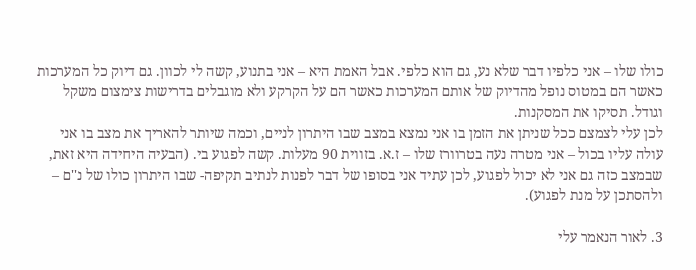כולו שלו – אני כלפיו דבר שלא נע, גם הוא כלפי. אבל האמת היא – אני בתנוע, קשה לי לכוון. גם דיוק כל המערכות כאשר הם במטוס נופל מהדיוק של אותם המערכות כאשר הם על הקרקע ולא מוגבלים בדרישות צימצום משקל וגודל. תסיקו את המסקנות.
לכן עלי לצמצם ככל שניתן את הזמן בו אני נמצא במצב שבו היתרון לניים, וכמה שיותר להאריך את מצב בו אני עולה עליו בכול – אני מטרה נעה בטרוורז שלו – ז.א. בזווית 90 מעלות. קשה לפגוע בי. (הבעיה היחידה היא זאת, שבמצב כזה גם אני לא יכול לפגוע, לכן עתיד אני בסופו של דבר לפנות לנתיב תקיפה- שבו היתרון כולו של נ''ם – ולהסתכן על מנת לפגוע).

3. לאור הנאמר עלי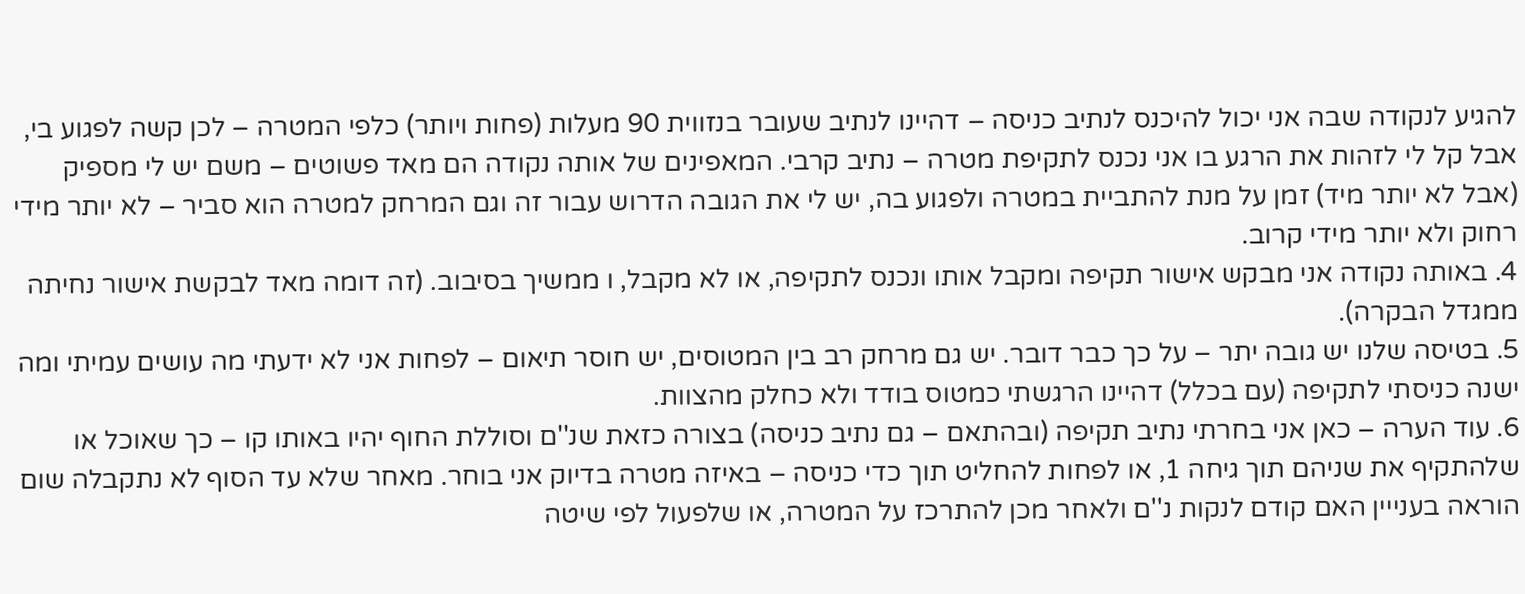להגיע לנקודה שבה אני יכול להיכנס לנתיב כניסה – דהיינו לנתיב שעובר בנזווית 90 מעלות (פחות ויותר) כלפי המטרה – לכן קשה לפגוע בי, אבל קל לי לזהות את הרגע בו אני נכנס לתקיפת מטרה – נתיב קרבי. המאפינים של אותה נקודה הם מאד פשוטים – משם יש לי מספיק (אבל לא יותר מיד) זמן על מנת להתביית במטרה ולפגוע בה, יש לי את הגובה הדרוש עבור זה וגם המרחק למטרה הוא סביר – לא יותר מידי רחוק ולא יותר מידי קרוב.
4. באותה נקודה אני מבקש אישור תקיפה ומקבל אותו ונכנס לתקיפה, או לא מקבל, ו ממשיך בסיבוב. (זה דומה מאד לבקשת אישור נחיתה ממגדל הבקרה).
5. בטיסה שלנו יש גובה יתר – על כך כבר דובר. יש גם מרחק רב בין המטוסים, יש חוסר תיאום – לפחות אני לא ידעתי מה עושים עמיתי ומה ישנה כניסתי לתקיפה (עם בכלל) דהיינו הרגשתי כמטוס בודד ולא כחלק מהצוות.
6. עוד הערה – כאן אני בחרתי נתיב תקיפה (ובהתאם – גם נתיב כניסה) בצורה כזאת שנ''ם וסוללת החוף יהיו באותו קו – כך שאוכל או שלהתקיף את שניהם תוך גיחה 1, או לפחות להחליט תוך כדי כניסה – באיזה מטרה בדיוק אני בוחר. מאחר שלא עד הסוף לא נתקבלה שום הוראה בענייין האם קודם לנקות נ''ם ולאחר מכן להתרכז על המטרה, או שלפעול לפי שיטה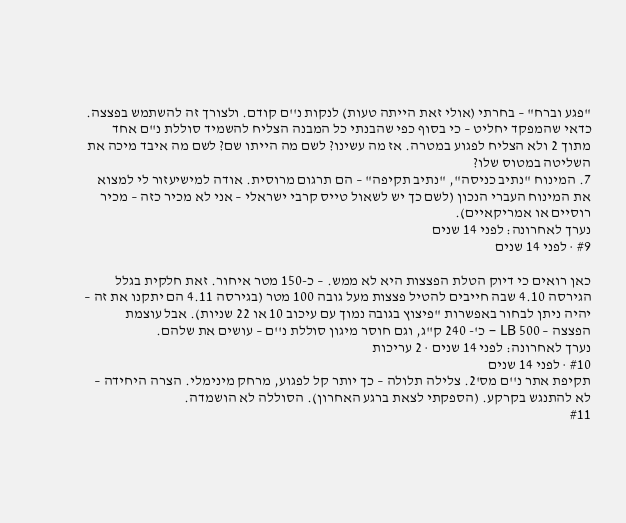"פגע וברח" – בחרתי (אולי זאת הייתה טעות) לנקות נ''ם קודם. ולצורך זה להשתמש בפצצה. כדאי שהמפקד יחליט – כי בסוף כפי שהבנתי כל המבנה הצליח להשמיד סוללת נ''ם אחד מתוך 2 ולא הצליח לפגוע במטרה. אז מה עשינו? לשם מה הייתו שם? לשם מה איבד מיכה את השליטה במטוס שלו?
7. המינוח "נתיב כניסה", "נתיב תקיפה" – הם תרגום מרוסית. אודה למישיעזור לי למצוא את המינוח העברי הנכון (לשם כך יש לשאול טייס קרבי ישראלי – אני לא מכיר כזה – מכיר רוסיים או אמריקאיים).
נערך לאחרונה: לפני 14 שנים
#9 · לפני 14 שנים

כאן רואים כי דיוק הטלת הפצצות היא לא ממש. – כ-150 מטר איחור. זאת חלקית בגלל הגירסה 4.10 שבה חייבים להטיל פצצות מעל גובה 100 מטר (בגירסה 4.11 הם יתקנו את זה – יהיה ניתן לבחור באפשרות "פיצוץ בגובה נמוך עם עיכוב 10 או 22 שניות). אבל עוצמת הפצצה – 500 LB – כ'- 240 ק''ג, וגם חוסר מיגון סוללת נ''ם – עושים את שלהם.
נערך לאחרונה: לפני 14 שנים · 2 עריכות
#10 · לפני 14 שנים
תקיפת אתר נ''ם מס'2. צלילה תלולה – כך יותר קל לפגוע, מרחק מינימלי. הצרה היחידה – לא להתנגש בקרקע. (הספקתי לצאת ברגע האחרון). הסוללה לא הושמדה.
#11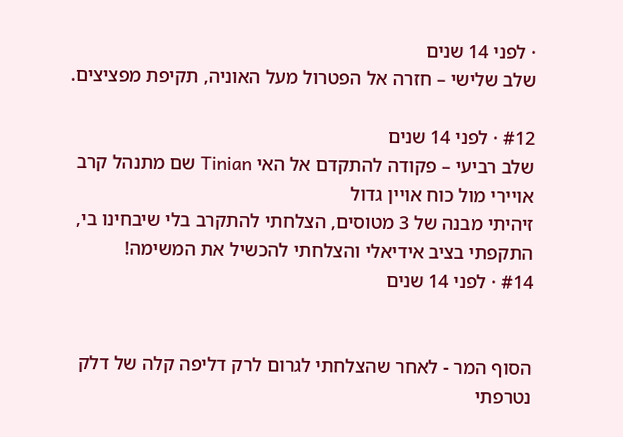· לפני 14 שנים
שלב שלישי – חזרה אל הפטרול מעל האוניה, תקיפת מפציצים.

#12 · לפני 14 שנים
שלב רביעי – פקודה להתקדם אל האי Tinian שם מתנהל קרב אויירי מול כוח אויין גדול
זיהיתי מבנה של 3 מטוסים, הצלחתי להתקרב בלי שיבחינו בי, התקפתי בציב אידיאלי והצלחתי להכשיל את המשימה!
#14 · לפני 14 שנים


הסוף המר - לאחר שהצלחתי לגרום לרק דליפה קלה של דלק נטרפתי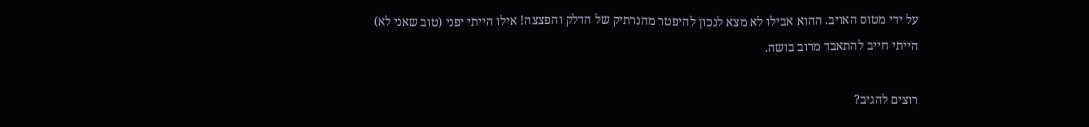על ידי מטוס האויב. ההוא אבילו לא מצא לנכון להיפטר מהנרתיק של הדלק והפצצה! אילו הייתי יפני (טוב שאני לא) הייתי חייב להתאבד מרוב בושה.

רוצים להגיב?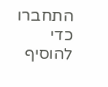התחברו כדי להוסיף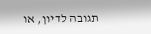תגובה לדיון, או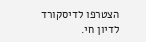הצטרפו לדיסקורד לדיון חי.